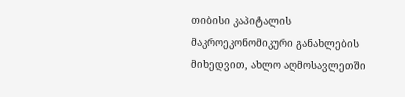თიბისი კაპიტალის მაკროეკონომიკური განახლების მიხედვით, ახლო აღმოსავლეთში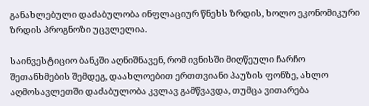განახლებული დაძაბულობა ინფლაციურ წნეხს ზრდის, ხოლო ეკონომიკური ზრდის პროგნოზი უცვლელია.

საინვესტიციო ბანკში აღნიშნავენ, რომ ივნისში მიღწეული ჩარჩო შეთანხმების შემდეგ, დაახლოებით ერთთვიანი პაუზის ფონზე, ახლო აღმოსავლეთში დაძაბულობა კვლავ გამწვავდა, თუმცა ვითარება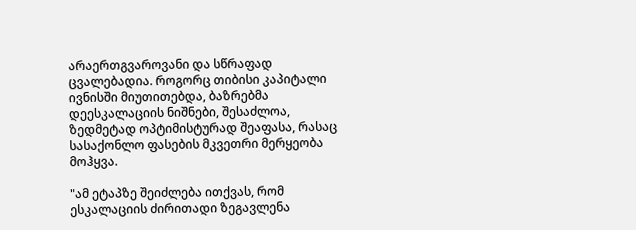არაერთგვაროვანი და სწრაფად ცვალებადია. როგორც თიბისი კაპიტალი ივნისში მიუთითებდა, ბაზრებმა დეესკალაციის ნიშნები, შესაძლოა, ზედმეტად ოპტიმისტურად შეაფასა, რასაც სასაქონლო ფასების მკვეთრი მერყეობა მოჰყვა.

"ამ ეტაპზე შეიძლება ითქვას, რომ ესკალაციის ძირითადი ზეგავლენა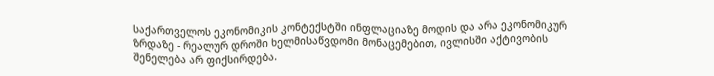საქართველოს ეკონომიკის კონტექსტში ინფლაციაზე მოდის და არა ეკონომიკურ ზრდაზე - რეალურ დროში ხელმისაწვდომი მონაცემებით, ივლისში აქტივობის შენელება არ ფიქსირდება.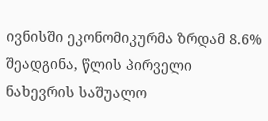ივნისში ეკონომიკურმა ზრდამ 8.6% შეადგინა, წლის პირველი ნახევრის საშუალო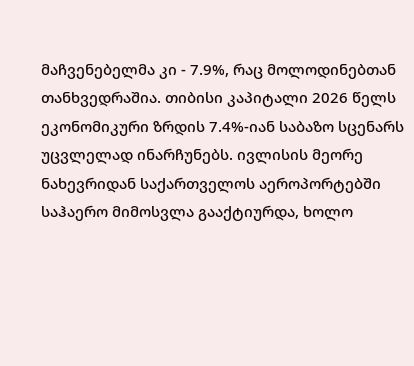მაჩვენებელმა კი - 7.9%, რაც მოლოდინებთან თანხვედრაშია. თიბისი კაპიტალი 2026 წელს ეკონომიკური ზრდის 7.4%-იან საბაზო სცენარს უცვლელად ინარჩუნებს. ივლისის მეორე ნახევრიდან საქართველოს აეროპორტებში საჰაერო მიმოსვლა გააქტიურდა, ხოლო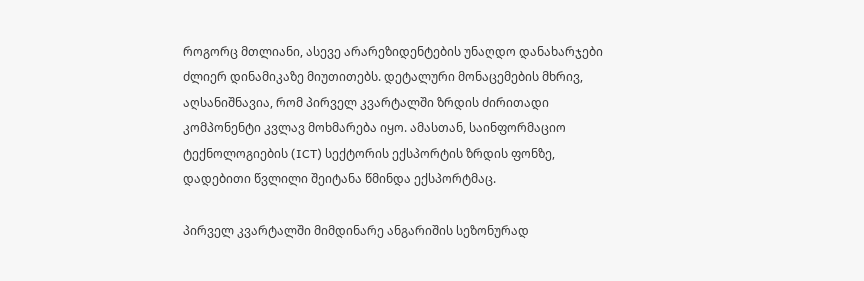როგორც მთლიანი, ასევე არარეზიდენტების უნაღდო დანახარჯები ძლიერ დინამიკაზე მიუთითებს. დეტალური მონაცემების მხრივ, აღსანიშნავია, რომ პირველ კვარტალში ზრდის ძირითადი კომპონენტი კვლავ მოხმარება იყო. ამასთან, საინფორმაციო ტექნოლოგიების (ICT) სექტორის ექსპორტის ზრდის ფონზე, დადებითი წვლილი შეიტანა წმინდა ექსპორტმაც.

პირველ კვარტალში მიმდინარე ანგარიშის სეზონურად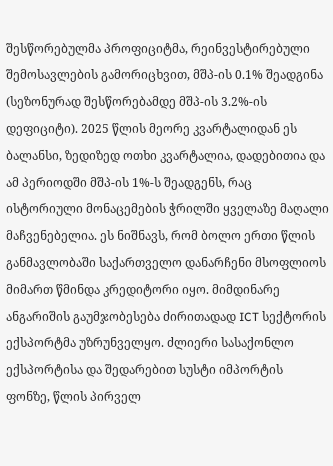შესწორებულმა პროფიციტმა, რეინვესტირებული შემოსავლების გამორიცხვით, მშპ-ის 0.1% შეადგინა (სეზონურად შესწორებამდე მშპ-ის 3.2%-ის დეფიციტი). 2025 წლის მეორე კვარტალიდან ეს ბალანსი, ზედიზედ ოთხი კვარტალია, დადებითია და ამ პერიოდში მშპ-ის 1%-ს შეადგენს, რაც ისტორიული მონაცემების ჭრილში ყველაზე მაღალი მაჩვენებელია. ეს ნიშნავს, რომ ბოლო ერთი წლის განმავლობაში საქართველო დანარჩენი მსოფლიოს მიმართ წმინდა კრედიტორი იყო. მიმდინარე ანგარიშის გაუმჯობესება ძირითადად ICT სექტორის ექსპორტმა უზრუნველყო. ძლიერი სასაქონლო ექსპორტისა და შედარებით სუსტი იმპორტის ფონზე, წლის პირველ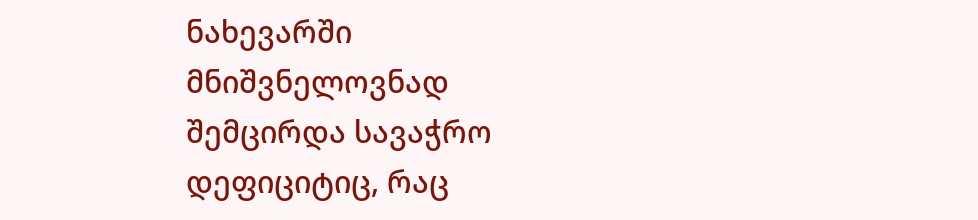ნახევარში მნიშვნელოვნად შემცირდა სავაჭრო დეფიციტიც, რაც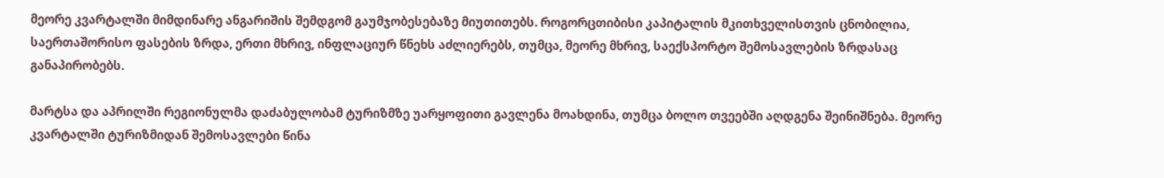მეორე კვარტალში მიმდინარე ანგარიშის შემდგომ გაუმჯობესებაზე მიუთითებს. როგორცთიბისი კაპიტალის მკითხველისთვის ცნობილია, საერთაშორისო ფასების ზრდა, ერთი მხრივ, ინფლაციურ წნეხს აძლიერებს, თუმცა, მეორე მხრივ, საექსპორტო შემოსავლების ზრდასაც განაპირობებს.

მარტსა და აპრილში რეგიონულმა დაძაბულობამ ტურიზმზე უარყოფითი გავლენა მოახდინა, თუმცა ბოლო თვეებში აღდგენა შეინიშნება. მეორე კვარტალში ტურიზმიდან შემოსავლები წინა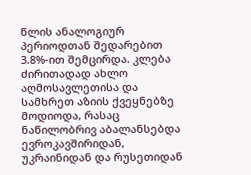წლის ანალოგიურ პერიოდთან შედარებით 3.8%-ით შემცირდა. კლება ძირითადად ახლო აღმოსავლეთისა და სამხრეთ აზიის ქვეყნებზე მოდიოდა, რასაც ნაწილობრივ აბალანსებდა ევროკავშირიდან, უკრაინიდან და რუსეთიდან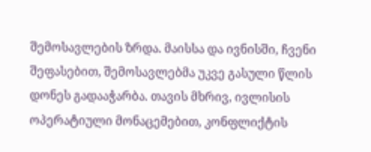შემოსავლების ზრდა. მაისსა და ივნისში, ჩვენი შეფასებით, შემოსავლებმა უკვე გასული წლის დონეს გადააჭარბა. თავის მხრივ, ივლისის ოპერატიული მონაცემებით, კონფლიქტის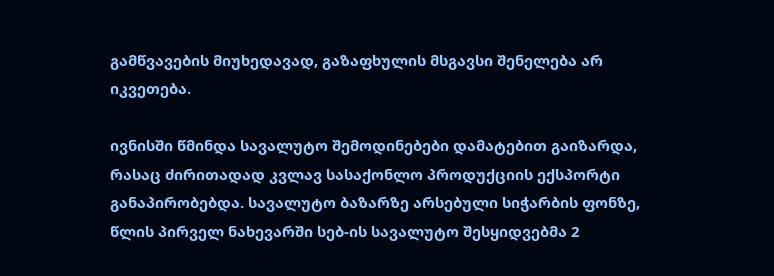გამწვავების მიუხედავად, გაზაფხულის მსგავსი შენელება არ იკვეთება.

ივნისში წმინდა სავალუტო შემოდინებები დამატებით გაიზარდა, რასაც ძირითადად კვლავ სასაქონლო პროდუქციის ექსპორტი განაპირობებდა. სავალუტო ბაზარზე არსებული სიჭარბის ფონზე, წლის პირველ ნახევარში სებ-ის სავალუტო შესყიდვებმა 2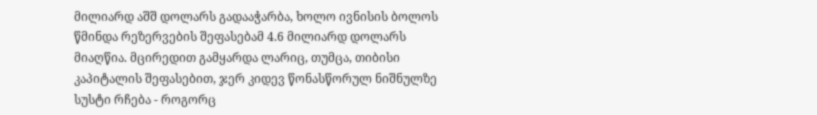მილიარდ აშშ დოლარს გადააჭარბა, ხოლო ივნისის ბოლოს წმინდა რეზერვების შეფასებამ 4.6 მილიარდ დოლარს მიაღწია. მცირედით გამყარდა ლარიც, თუმცა, თიბისი კაპიტალის შეფასებით, ჯერ კიდევ წონასწორულ ნიშნულზე სუსტი რჩება - როგორც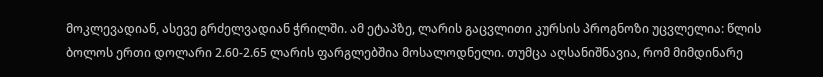მოკლევადიან, ასევე გრძელვადიან ჭრილში. ამ ეტაპზე, ლარის გაცვლითი კურსის პროგნოზი უცვლელია: წლის ბოლოს ერთი დოლარი 2.60-2.65 ლარის ფარგლებშია მოსალოდნელი. თუმცა აღსანიშნავია, რომ მიმდინარე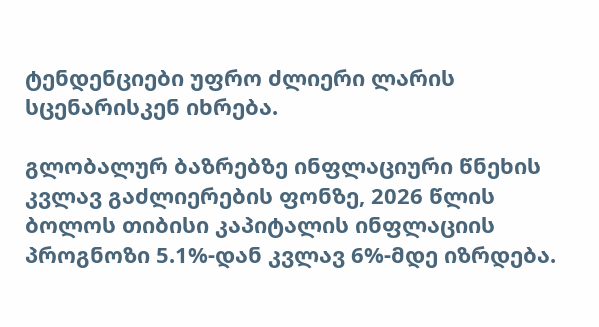ტენდენციები უფრო ძლიერი ლარის სცენარისკენ იხრება.

გლობალურ ბაზრებზე ინფლაციური წნეხის კვლავ გაძლიერების ფონზე, 2026 წლის ბოლოს თიბისი კაპიტალის ინფლაციის პროგნოზი 5.1%-დან კვლავ 6%-მდე იზრდება.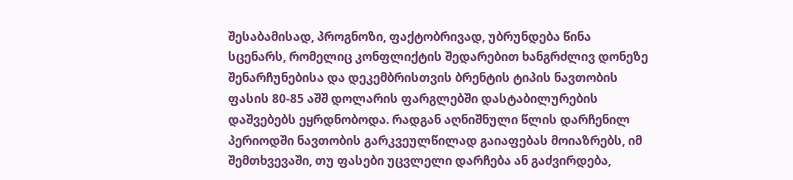შესაბამისად, პროგნოზი, ფაქტობრივად, უბრუნდება წინა სცენარს, რომელიც კონფლიქტის შედარებით ხანგრძლივ დონეზე შენარჩუნებისა და დეკემბრისთვის ბრენტის ტიპის ნავთობის ფასის 80-85 აშშ დოლარის ფარგლებში დასტაბილურების დაშვებებს ეყრდნობოდა. რადგან აღნიშნული წლის დარჩენილ პერიოდში ნავთობის გარკვეულწილად გაიაფებას მოიაზრებს, იმ შემთხვევაში, თუ ფასები უცვლელი დარჩება ან გაძვირდება,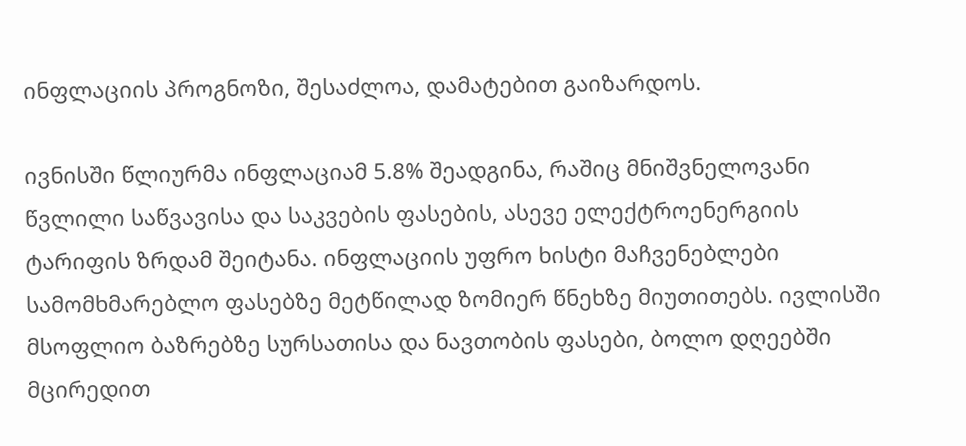ინფლაციის პროგნოზი, შესაძლოა, დამატებით გაიზარდოს.

ივნისში წლიურმა ინფლაციამ 5.8% შეადგინა, რაშიც მნიშვნელოვანი წვლილი საწვავისა და საკვების ფასების, ასევე ელექტროენერგიის ტარიფის ზრდამ შეიტანა. ინფლაციის უფრო ხისტი მაჩვენებლები სამომხმარებლო ფასებზე მეტწილად ზომიერ წნეხზე მიუთითებს. ივლისში მსოფლიო ბაზრებზე სურსათისა და ნავთობის ფასები, ბოლო დღეებში მცირედით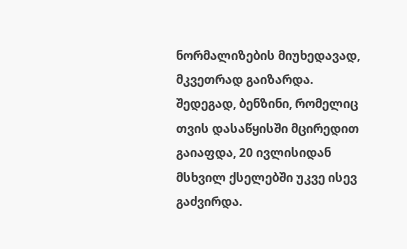ნორმალიზების მიუხედავად, მკვეთრად გაიზარდა. შედეგად, ბენზინი, რომელიც თვის დასაწყისში მცირედით გაიაფდა, 20 ივლისიდან მსხვილ ქსელებში უკვე ისევ გაძვირდა.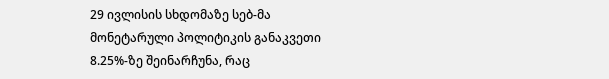29 ივლისის სხდომაზე სებ-მა მონეტარული პოლიტიკის განაკვეთი 8.25%-ზე შეინარჩუნა, რაც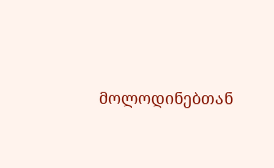მოლოდინებთან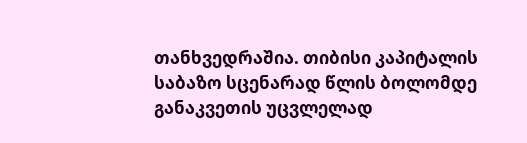თანხვედრაშია. თიბისი კაპიტალის საბაზო სცენარად წლის ბოლომდე განაკვეთის უცვლელად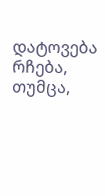დატოვება რჩება, თუმცა,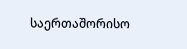საერთაშორისო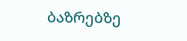ბაზრებზე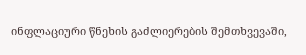ინფლაციური წნეხის გაძლიერების შემთხვევაში,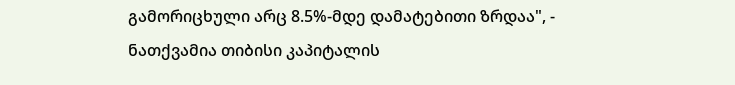გამორიცხული არც 8.5%-მდე დამატებითი ზრდაა", - ნათქვამია თიბისი კაპიტალის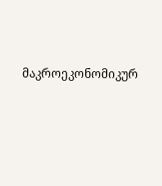მაკროეკონომიკურ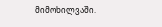მიმოხილვაში.